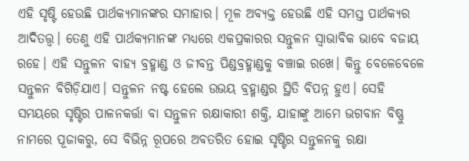ଏହି ସୃଷ୍ଟି ହେଉଛି ପାର୍ଥକ୍ୟମାନଙ୍କର ସମାହାର। ମୂଳ ଅବ୍ୟକ୍ତ ହେଉଛି ଏହି ସମସ୍ତ ପାର୍ଥକ୍ୟର ଆଦିତତ୍ତ୍ୱ। ତେଣୁ ଏହି ପାର୍ଥକ୍ୟମାନଙ୍କ ମଧ୍ୟରେ ଏକପ୍ରକାରର ସନ୍ତୁଳନ ସ୍ୱାଭାବିକ ଭାବେ ବଜାୟ ରହେ। ଏହି ସନ୍ତୁଳନ ବାହ୍ୟ ବ୍ରହ୍ମାଣ୍ଡ ଓ ଜୀବନ୍ତ ପିଣ୍ଡବ୍ରହ୍ମାଣ୍ଡକୁ ବଞ୍ଚାଇ ରଖେ। କିନ୍ତୁ ବେଳେବେଳେ ସନ୍ତୁଳନ ବିଗିଡ଼ିଯାଏ। ସନ୍ତୁଳନ ନଷ୍ଟ ହେଲେ ଉଭୟ ବ୍ରହ୍ମାଣ୍ଡର ସ୍ଥିତି ବିପନ୍ନ ହୁଏ। ସେହି ସମୟରେ ସୃଷ୍ଟିର ପାଳନକର୍ତ୍ତା ବା ସନ୍ତୁଳନ ରକ୍ଷାକାରୀ ଶକ୍ତି, ଯାହାଙ୍କୁ ଆମେ ଭଗବାନ ବିଷ୍ଣୁ ନାମରେ ପୂଜାକରୁ, ସେ ବିଭିନ୍ନ ରୂପରେ ଅବତରିତ ହୋଇ ସୃଷ୍ଟିର ସନ୍ତୁଳନକୁ ରକ୍ଷା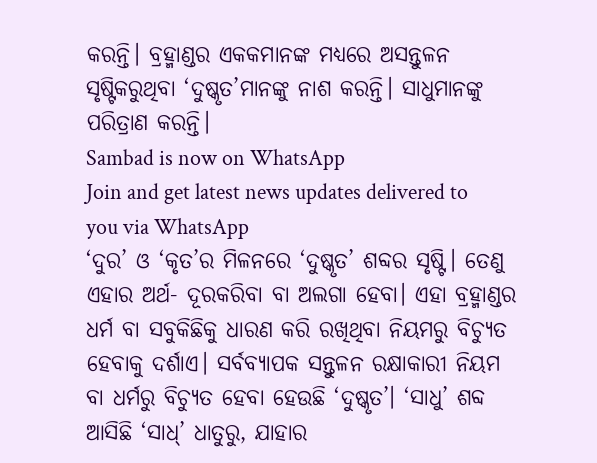କରନ୍ତି। ବ୍ରହ୍ମାଣ୍ଡର ଏକକମାନଙ୍କ ମଧ୍ୟରେ ଅସନ୍ତୁଳନ ସୃଷ୍ଟିକରୁଥିବା ‘ଦୁଷ୍କୃତ’ମାନଙ୍କୁ ନାଶ କରନ୍ତି। ସାଧୁମାନଙ୍କୁ ପରିତ୍ରାଣ କରନ୍ତି।
Sambad is now on WhatsApp
Join and get latest news updates delivered to you via WhatsApp
‘ଦୁର’ ଓ ‘କୃତ’ର ମିଳନରେ ‘ଦୁଷ୍କୃତ’ ଶବ୍ଦର ସୃଷ୍ଟି। ତେଣୁ ଏହାର ଅର୍ଥ- ଦୂରକରିବା ବା ଅଲଗା ହେବା। ଏହା ବ୍ରହ୍ମାଣ୍ଡର ଧର୍ମ ବା ସବୁକିଛିକୁ ଧାରଣ କରି ରଖିଥିବା ନିୟମରୁ ବିଚ୍ୟୁତ ହେବାକୁ ଦର୍ଶାଏ। ସର୍ବବ୍ୟାପକ ସନ୍ତୁଳନ ରକ୍ଷାକାରୀ ନିୟମ ବା ଧର୍ମରୁ ବିଚ୍ୟୁତ ହେବା ହେଉଛି ‘ଦୁଷ୍କୃତ’। ‘ସାଧୁ’ ଶବ୍ଦ ଆସିଛି ‘ସାଧ୍’ ଧାତୁରୁ, ଯାହାର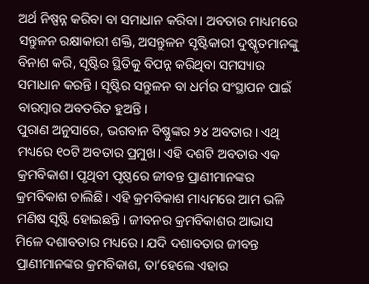ଅର୍ଥ ନିଷ୍ପନ୍ନ କରିବା ବା ସମାଧାନ କରିବା। ଅବତାର ମାଧ୍ୟମରେ ସନ୍ତୁଳନ ରକ୍ଷାକାରୀ ଶକ୍ତି, ଅସନ୍ତୁଳନ ସୃଷ୍ଟିକାରୀ ଦୁଷ୍କୃତମାନଙ୍କୁ ବିନାଶ କରି, ସୃଷ୍ଟିର ସ୍ଥିତିକୁ ବିପନ୍ନ କରିଥିବା ସମସ୍ୟାର ସମାଧାନ କରନ୍ତି। ସୃଷ୍ଟିର ସନ୍ତୁଳନ ବା ଧର୍ମର ସଂସ୍ଥାପନ ପାଇଁ ବାରମ୍ବାର ଅବତରିତ ହୁଅନ୍ତି।
ପୁରାଣ ଅନୁସାରେ, ଭଗବାନ ବିଷ୍ଣୁଙ୍କର ୨୪ ଅବତାର। ଏଥି ମଧ୍ୟରେ ୧୦ଟି ଅବତାର ପ୍ରମୁଖ। ଏହି ଦଶଟି ଅବତାର ଏକ କ୍ରମବିକାଶ। ପୃଥିବୀ ପୃଷ୍ଠରେ ଜୀବନ୍ତ ପ୍ରାଣୀମାନଙ୍କର କ୍ରମବିକାଶ ଚାଲିଛି। ଏହି କ୍ରମବିକାଶ ମାଧ୍ୟମରେ ଆମ ଭଳି ମଣିଷ ସୃଷ୍ଟି ହୋଇଛନ୍ତି। ଜୀବନର କ୍ରମବିକାଶର ଆଭାସ ମିଳେ ଦଶାବତାର ମଧ୍ୟରେ। ଯଦି ଦଶାବତାର ଜୀବନ୍ତ ପ୍ରାଣୀମାନଙ୍କର କ୍ରମବିକାଶ, ତା’ହେଲେ ଏହାର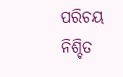ପରିଚୟ ନିଶ୍ଚିତ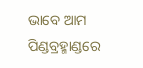ଭାବେ ଆମ ପିଣ୍ଡବ୍ରହ୍ମାଣ୍ଡରେ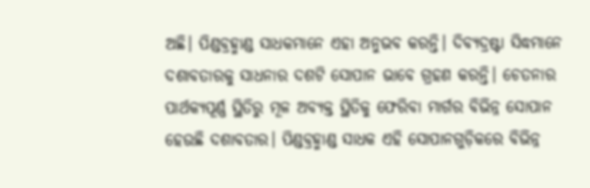ଅଛି। ପିଣ୍ଡବ୍ରହ୍ମାଣ୍ଡ ସାଧକମାନେ ଏହା ଅନୁଭବ କରନ୍ତି। ଦିବ୍ୟଦ୍ରଷ୍ଟା ସିଦ୍ଧମାନେ ଦଶାବତାରକୁ ସାଧନାର ଦଶଟି ସୋପାନ ଭାବେ ଗ୍ରହଣ କରନ୍ତି। ଚେତନାର ପାର୍ଥକ୍ୟପୂର୍ଣ୍ଣ ସ୍ଥିତିରୁ ମୂଳ ଅବ୍ୟକ୍ତ ସ୍ଥିତିକୁ ଫେରିବା ମାର୍ଗର ବିଭିନ୍ନ ସୋପାନ ହେଉଛି ଦଶାବତାର। ପିଣ୍ଡବ୍ରହ୍ମାଣ୍ଡ ସାଧକ ଏହି ସୋପାନଗୁଡ଼ିକରେ ବିଭିନ୍ନ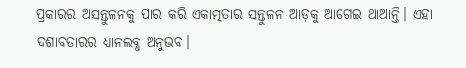ପ୍ରକାରର ଅସନ୍ତୁଳନକୁ ପାର କରି ଏକାତ୍ମତାର ସନ୍ତୁଳନ ଆଡ଼କୁ ଆଗେଇ ଥାଆନ୍ତି। ଏହା ଦଶାବତାରର ଧ୍ୟାନଲବ୍ଧ ଅନୁଭବ।